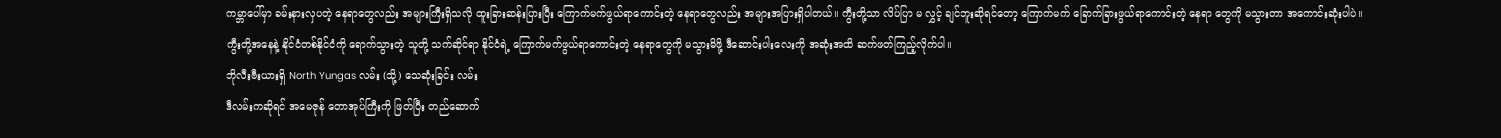ကမ္ဘာပေါ်မှာ ခမ်းနားလှပတဲ့ နေရာတွေလည်း အများကြီးရှိသလို ထူးခြားဆန်းပြားပြီး ကြောက်မက်ဖွယ်ရာကောင်းတဲ့ နေရာတွေလည်း အများအပြားရှိပါတယ်။ ကွီးတို့သာ လိပ်ပြာ မ လွှင့် ချင်ဘူးဆိုရင်တော့ ကြောက်မက် ခြောက်ခြားဖွယ်ရာကောင်းတဲ့ နေရာ တွေကို မသွားတာ အကောင်းဆုံးပါပဲ။
ကွီးတို့အနေနဲ့ နိုင်ငံတစ်နိုင်ငံကို ရောက်သွားတဲ့ သူတို့ သက်ဆိုင်ရာ နိုင်ငံရဲ့ ကြောက်မက်ဖွယ်ရာကောင်းတဲ့ နေရာတွေကို မသွားမိဖို့ ဒီဆောင်းပါးလေးကို အဆုံးအထိ ဆက်ဖတ်ကြည့်လိုက်ပါ။
ဘိုလီးဗီးယားရှိ North Yungas လမ်း (သို့) သေဆုံးခြင်း လမ်း
ဒီလမ်းကဆိုရင် အမေဇုန် တောအုပ်ကြီးကို ဖြတ်ပြီး တည်ဆောက်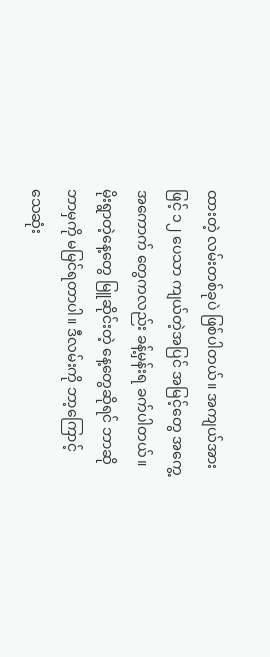ထားတဲ့ လမ်းတစ်ခုပဲ ဖြစ်ပါတယ်။ အကျယ်အားဖြင့် ၁၂ ပေသာ ကျယ်တဲ့အပြင် အမြင့်တွေ အကွေ့အကောက် တွေကလည်း ခန့်မှန်းရ ခက်ပါတယ်။ မိုးရွာတဲ့နေ့တွေ မြူဆိုင်းတဲ့ နေ့တွေဆိုရင် ဘာဆို ဘာမှကို မမြင်ရတာပါ။ ဒီလမ်းကို ဘာ့ကြောင့် သေဆုံး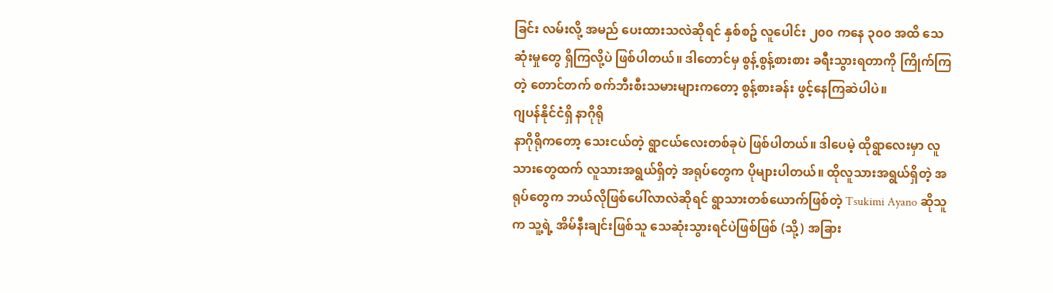ခြင်း လမ်းလို့ အမည် ပေးထားသလဲဆိုရင် နှစ်စဥ် လူပေါင်း ၂၀၀ ကနေ ၃၀၀ အထိ သေဆုံးမှုတွေ ရှိကြလို့ပဲ ဖြစ်ပါတယ်။ ဒါတောင်မှ စွန့်စွန့်စားစား ခရီးသွားရတာကို ကြိုက်ကြတဲ့ တောင်တက် စက်ဘီးစီးသမားများကတော့ စွန့်စားခန်း ဖွင့်နေကြဆဲပါပဲ။
ဂျပန်နိုင်ငံရှိ နာဂိုရို
နာဂိုရိုကတော့ သေးငယ်တဲ့ ရွာငယ်လေးတစ်ခုပဲ ဖြစ်ပါတယ်။ ဒါပေမဲ့ ထိုရွာလေးမှာ လူသားတွေထက် လူသားအရွယ်ရှိတဲ့ အရုပ်တွေက ပိုများပါတယ်။ ထိုလူသားအရွယ်ရှိတဲ့ အရုပ်တွေက ဘယ်လိုဖြစ်ပေါ်လာလဲဆိုရင် ရွာသားတစ်ယောက်ဖြစ်တဲ့ Tsukimi Ayano ဆိုသူက သူ့ရဲ့ အိမ်နီးချင်းဖြစ်သူ သေဆုံးသွားရင်ပဲဖြစ်ဖြစ် (သို့) အခြား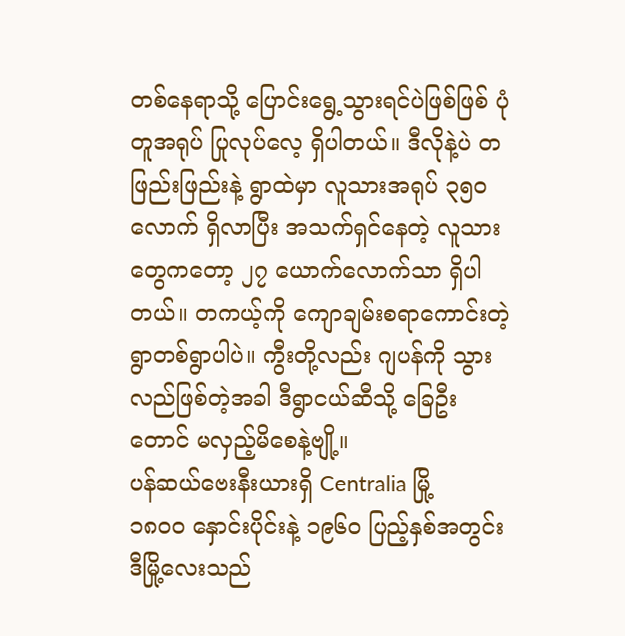တစ်နေရာသို့ ပြောင်းရွေ့သွားရင်ပဲဖြစ်ဖြစ် ပုံတူအရုပ် ပြုလုပ်လေ့ ရှိပါတယ်။ ဒီလိုနဲ့ပဲ တဖြည်းဖြည်းနဲ့ ရွာထဲမှာ လူသားအရုပ် ၃၅၀ လောက် ရှိလာပြီး အသက်ရှင်နေတဲ့ လူသားတွေကတော့ ၂၇ ယောက်လောက်သာ ရှိပါတယ်။ တကယ့်ကို ကျောချမ်းစရာကောင်းတဲ့ ရွာတစ်ရွာပါပဲ။ ကွီးတို့လည်း ဂျပန်ကို သွားလည်ဖြစ်တဲ့အခါ ဒီရွာငယ်ဆီသို့ ခြေဦးတောင် မလှည့်မိစေနဲ့ဗျို့။
ပန်ဆယ်ဗေးနီးယားရှိ Centralia မြို့
၁၈၀၀ နှောင်းပိုင်းနဲ့ ၁၉၆၀ ပြည့်နှစ်အတွင်း ဒီမြို့လေးသည်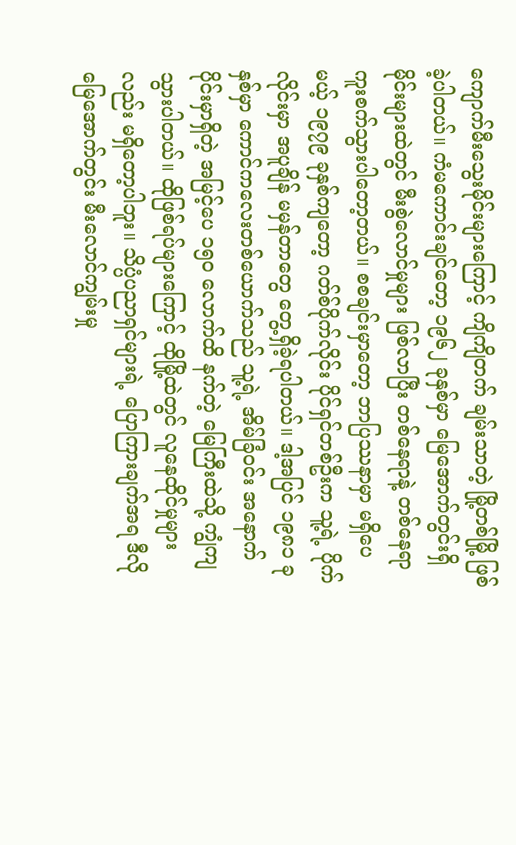ကျောက်မီးသွေးမိုင်းများကြောင့် ကျိကျိတက် ချမ်းသာတဲ့ မြို့တစ်မြို့ ဖြစ်ခဲ့ပါတယ်။ ကံမကောင်းချင်တော့ ၁၉၆၂ ခုနှစ်မှာ မြေအောက်တွင်းရှိ မိုင်းများထဲတွင် မီးစွဲလောင်မှုများ ဖြစ်လာပြီး တစ်နေရာနဲ့ တစ်နေရာ ကူးစက်သွားပါတော့တယ်။ စစချင်းမှာတော့ ဘာပြဿနာမှာ မရှိပေမယ့် ၁၉၇၉ ခုနှစ်ကျတော့ ဂတ်စ်ပိုက်လိုင်း ပိုင်ရှင်တစ်ဦးက သူ့ရဲ့ ပိုက်လိုင်းမှာ အပူချိန် မမှန်တာတွေ တွေ့ရှိခဲ့ရပါတယ်။ ဒါ့အပြင် ၁၉၈၁ ခုနှစ်မှာ ကောင်ကလေးတစ်ယောက်သည် သူ့ရဲ့ အိမ်ခြံဝင်း အနောက်ပိုင်းမှာရှိတဲ့ အမြင့်ပေ ၁၅၀ လောက်ထိ နက်တဲ့ မြေကြီးထဲသို့ ကျွံကျသွားပါတယ်။ ထိုဖြစ်ရပ်များကြောင့် ထိုမြို့ထဲတွင် လူနေထိုင်မှုများလည်း မရှိတော့ပါဘူး။ သိပ္ပံပညာရှင်များရဲ့ ပြောကြားချက်အရ ဒီလို မြေအောက်တွင်း မီးလောင်ကျွမ်းမှု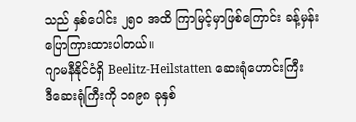သည် နှစ်ပေါင်း ၂၅၀ အထိ ကြာမြင့်မှာဖြစ်ကြောင်း ခန့်မှန်း ပြောကြားထားပါတယ်။
ဂျာမနီနိုင်ငံရှိ Beelitz-Heilstatten ဆေးရုံဟောင်းကြီး
ဒီဆေးရုံကြီးကို ၁၈၉၈ ခုနှစ်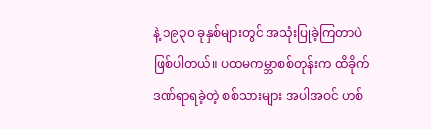နဲ့ ၁၉၃၀ ခုနှစ်များတွင် အသုံးပြုခဲ့ကြတာပဲ ဖြစ်ပါတယ်။ ပထမကမ္ဘာစစ်တုန်းက ထိခိုက်ဒဏ်ရာရခဲ့တဲ့ စစ်သားများ အပါအဝင် ဟစ်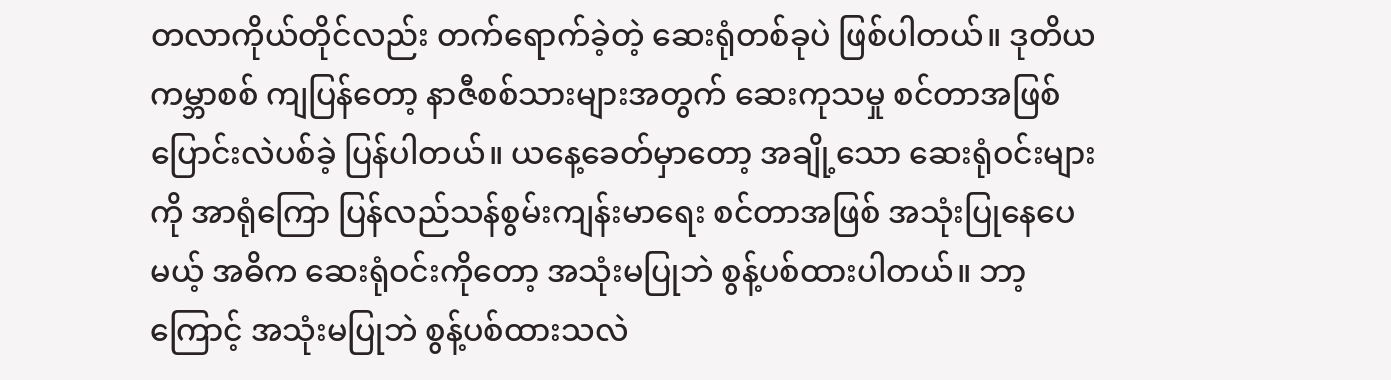တလာကိုယ်တိုင်လည်း တက်ရောက်ခဲ့တဲ့ ဆေးရုံတစ်ခုပဲ ဖြစ်ပါတယ်။ ဒုတိယကမ္ဘာစစ် ကျပြန်တော့ နာဇီစစ်သားများအတွက် ဆေးကုသမှု စင်တာအဖြစ် ပြောင်းလဲပစ်ခဲ့ ပြန်ပါတယ်။ ယနေ့ခေတ်မှာတော့ အချို့သော ဆေးရုံဝင်းများကို အာရုံကြော ပြန်လည်သန်စွမ်းကျန်းမာရေး စင်တာအဖြစ် အသုံးပြုနေပေမယ့် အဓိက ဆေးရုံဝင်းကိုတော့ အသုံးမပြုဘဲ စွန့်ပစ်ထားပါတယ်။ ဘာ့ကြောင့် အသုံးမပြုဘဲ စွန့်ပစ်ထားသလဲ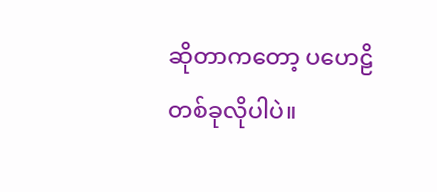ဆိုတာကတော့ ပဟေဠိတစ်ခုလိုပါပဲ။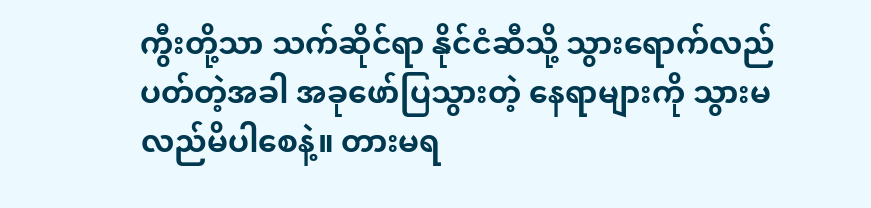ကွီးတို့သာ သက်ဆိုင်ရာ နိုင်ငံဆီသို့ သွားရောက်လည်ပတ်တဲ့အခါ အခုဖော်ပြသွားတဲ့ နေရာများကို သွားမလည်မိပါစေနဲ့။ တားမရ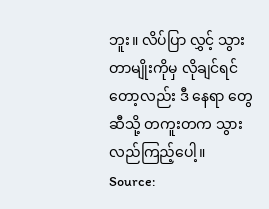ဘူး။ လိပ်ပြာ လွှင့် သွားတာမျိုးကိုမှ လိုချင်ရင်တော့လည်း ဒီ နေရာ တွေဆီသို့ တကူးတက သွားလည်ကြည့်ပေါ့။
Source: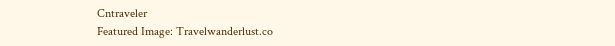Cntraveler
Featured Image: Travelwanderlust.co